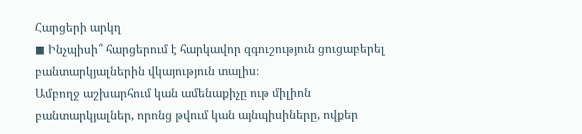Հարցերի արկղ
◼ Ինչպիսի՞ հարցերում է հարկավոր զգուշություն ցուցաբերել բանտարկյալներին վկայություն տալիս։
Ամբողջ աշխարհում կան ամենաքիչը ութ միլիոն բանտարկյալներ, որոնց թվում կան այնպիսիները, ովքեր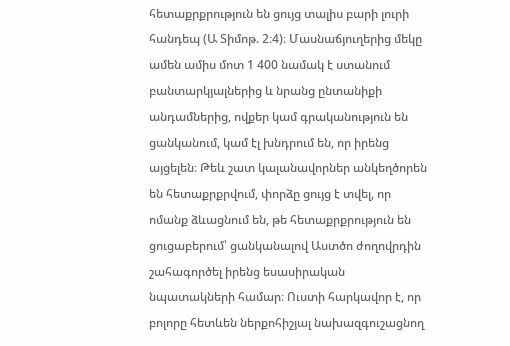հետաքրքրություն են ցույց տալիս բարի լուրի հանդեպ (Ա Տիմոթ. 2։4)։ Մասնաճյուղերից մեկը ամեն ամիս մոտ 1 400 նամակ է ստանում բանտարկյալներից և նրանց ընտանիքի անդամներից, ովքեր կամ գրականություն են ցանկանում, կամ էլ խնդրում են, որ իրենց այցելեն։ Թեև շատ կալանավորներ անկեղծորեն են հետաքրքրվում, փորձը ցույց է տվել, որ ոմանք ձևացնում են, թե հետաքրքրություն են ցուցաբերում՝ ցանկանալով Աստծո ժողովրդին շահագործել իրենց եսասիրական նպատակների համար։ Ուստի հարկավոր է, որ բոլորը հետևեն ներքոհիշյալ նախազգուշացնող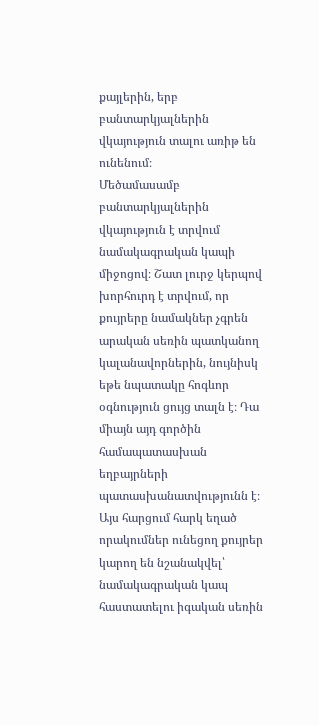քայլերին, երբ բանտարկյալներին վկայություն տալու առիթ են ունենում։
Մեծամասամբ բանտարկյալներին վկայություն է տրվում նամակագրական կապի միջոցով։ Շատ լուրջ կերպով խորհուրդ է տրվում, որ քույրերը նամակներ չգրեն արական սեռին պատկանող կալանավորներին, նույնիսկ եթե նպատակը հոգևոր օգնություն ցույց տալն է։ Դա միայն այդ գործին համապատասխան եղբայրների պատասխանատվությունն է։ Այս հարցում հարկ եղած որակումներ ունեցող քույրեր կարող են նշանակվել՝ նամակագրական կապ հաստատելու իգական սեռին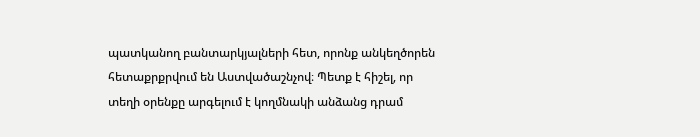պատկանող բանտարկյալների հետ, որոնք անկեղծորեն հետաքրքրվում են Աստվածաշնչով։ Պետք է հիշել, որ տեղի օրենքը արգելում է կողմնակի անձանց դրամ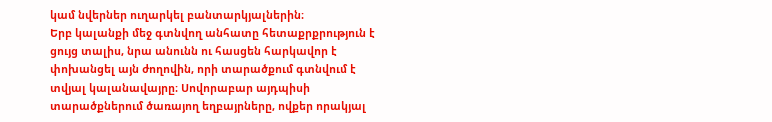կամ նվերներ ուղարկել բանտարկյալներին։
Երբ կալանքի մեջ գտնվող անհատը հետաքրքրություն է ցույց տալիս, նրա անունն ու հասցեն հարկավոր է փոխանցել այն ժողովին, որի տարածքում գտնվում է տվյալ կալանավայրը։ Սովորաբար այդպիսի տարածքներում ծառայող եղբայրները, ովքեր որակյալ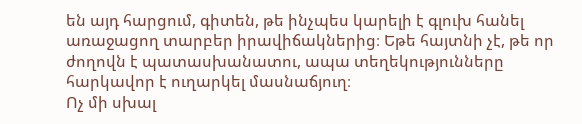են այդ հարցում, գիտեն, թե ինչպես կարելի է գլուխ հանել առաջացող տարբեր իրավիճակներից։ Եթե հայտնի չէ, թե որ ժողովն է պատասխանատու, ապա տեղեկությունները հարկավոր է ուղարկել մասնաճյուղ։
Ոչ մի սխալ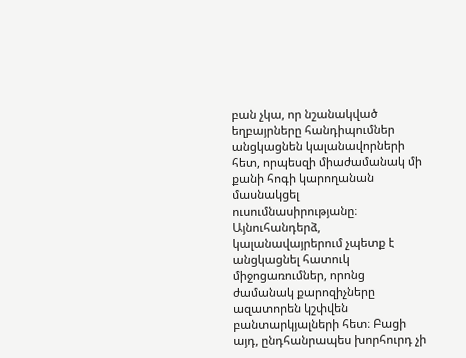բան չկա, որ նշանակված եղբայրները հանդիպումներ անցկացնեն կալանավորների հետ, որպեսզի միաժամանակ մի քանի հոգի կարողանան մասնակցել ուսումնասիրությանը։ Այնուհանդերձ, կալանավայրերում չպետք է անցկացնել հատուկ միջոցառումներ, որոնց ժամանակ քարոզիչները ազատորեն կշփվեն բանտարկյալների հետ։ Բացի այդ, ընդհանրապես խորհուրդ չի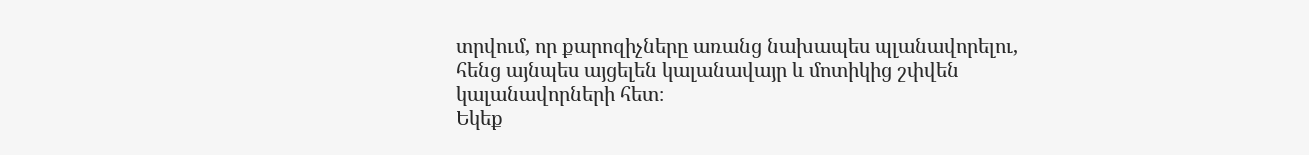տրվում, որ քարոզիչները առանց նախապես պլանավորելու, հենց այնպես այցելեն կալանավայր և մոտիկից շփվեն կալանավորների հետ։
Եկեք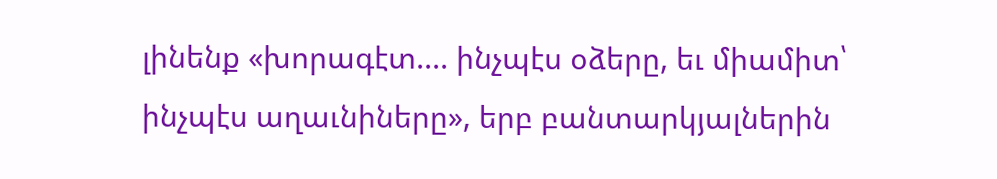լինենք «խորագէտ.... ինչպէս օձերը, եւ միամիտ՝ ինչպէս աղաւնիները», երբ բանտարկյալներին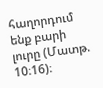հաղորդում ենք բարի լուրը (Մատթ. 10։16)։